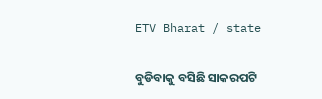ETV Bharat / state

ବୁଡିବାକୁ ବସିଛି ସାକରପଟି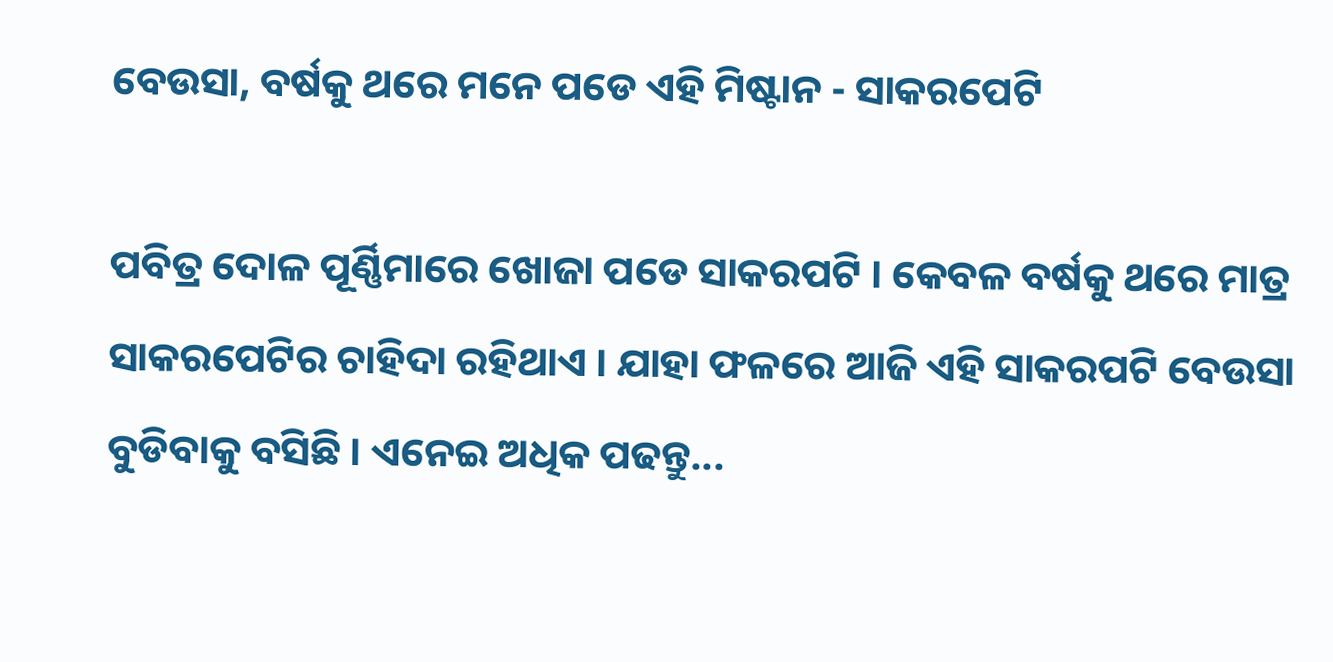ବେଉସା, ବର୍ଷକୁ ଥରେ ମନେ ପଡେ ଏହି ମିଷ୍ଟାନ - ସାକରପେଟି

ପବିତ୍ର ଦୋଳ ପୂର୍ଣ୍ଣିମାରେ ଖୋଜା ପଡେ ସାକରପଟି । କେବଳ ବର୍ଷକୁ ଥରେ ମାତ୍ର ସାକରପେଟିର ଚାହିଦା ରହିଥାଏ । ଯାହା ଫଳରେ ଆଜି ଏହି ସାକରପଟି ବେଉସା ବୁଡିବାକୁ ବସିଛି । ଏନେଇ ଅଧିକ ପଢନ୍ତୁ...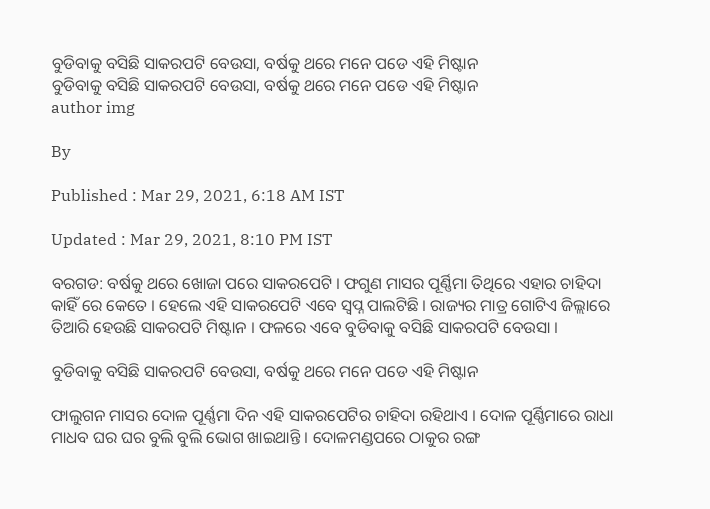ବୁଡିବାକୁ ବସିଛି ସାକରପଟି ବେଉସା, ବର୍ଷକୁ ଥରେ ମନେ ପଡେ ଏହି ମିଷ୍ଟାନ
ବୁଡିବାକୁ ବସିଛି ସାକରପଟି ବେଉସା, ବର୍ଷକୁ ଥରେ ମନେ ପଡେ ଏହି ମିଷ୍ଟାନ
author img

By

Published : Mar 29, 2021, 6:18 AM IST

Updated : Mar 29, 2021, 8:10 PM IST

ବରଗଡ: ବର୍ଷକୁ ଥରେ ଖୋଜା ପରେ ସାକରପେଟି । ଫଗୁଣ ମାସର ପୂର୍ଣ୍ଣିମା ତିଥିରେ ଏହାର ଚାହିଦା କାହିଁ ରେ କେତେ । ହେଲେ ଏହି ସାକରପେଟି ଏବେ ସ୍ବପ୍ନ ପାଲଟିଛି । ରାଜ୍ୟର ମାତ୍ର ଗୋଟିଏ ଜିଲ୍ଲାରେ ତିଆରି ହେଉଛି ସାକରପଟି ମିଷ୍ଟାନ । ଫଳରେ ଏବେ ବୁଡିବାକୁ ବସିଛି ସାକରପଟି ବେଉସା ।

ବୁଡିବାକୁ ବସିଛି ସାକରପଟି ବେଉସା, ବର୍ଷକୁ ଥରେ ମନେ ପଡେ ଏହି ମିଷ୍ଟାନ

ଫାଲୁଗନ ମାସର ଦୋଳ ପୂର୍ଣ୍ଣମା ଦିନ ଏହି ସାକରପେଟିର ଚାହିଦା ରହିଥାଏ । ଦୋଳ ପୂର୍ଣ୍ଣିମାରେ ରାଧା ମାଧବ ଘର ଘର ବୁଲି ବୁଲି ଭୋଗ ଖାଇଥାନ୍ତି । ଦୋଳମଣ୍ଡପରେ ଠାକୁର ରଙ୍ଗ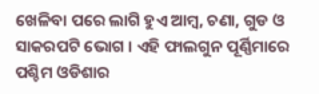ଖେଳିବା ପରେ ଲାଗି ହୁଏ ଆମ୍ବ, ଚଣା, ଗୁଡ ଓ ସାକରପଟି ଭୋଗ । ଏହି ଫାଲଗୁନ ପୂର୍ଣ୍ଣିମାରେ ପଶ୍ଚିମ ଓଡିଶାର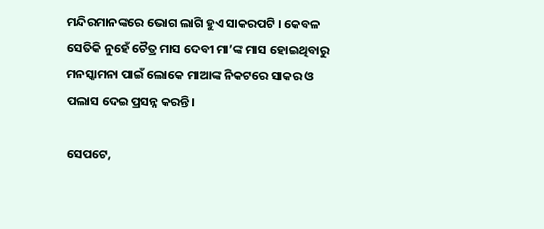ମନ୍ଦିରମାନଙ୍କରେ ଭୋଗ ଲାଗି ହୁଏ ସାକରପଟି । କେବଳ ସେତିକି ନୁହେଁ ଚୈତ୍ର ମାସ ଦେବୀ ମା’ଙ୍କ ମାସ ହୋଇଥିବାରୁ ମନସ୍କାମନା ପାଇଁ ଲୋକେ ମାଆଙ୍କ ନିକଟରେ ସାକର ଓ ପଲାସ ଦେଇ ପ୍ରସନ୍ନ କରନ୍ତି।

ସେପଟେ,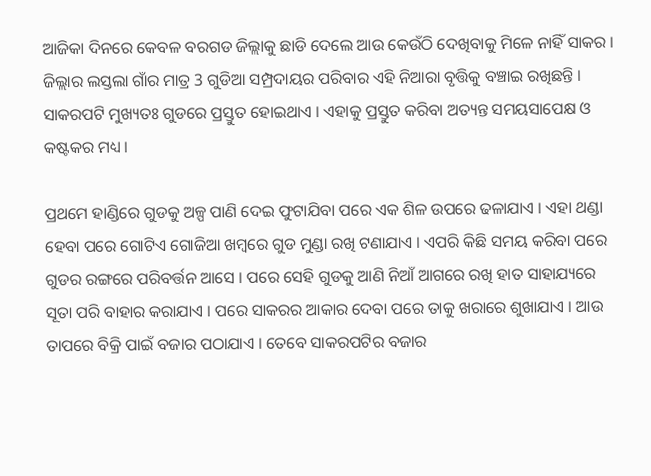ଆଜିକା ଦିନରେ କେବଳ ବରଗଡ ଜିଲ୍ଲାକୁ ଛାଡି ଦେଲେ ଆଉ କେଉଁଠି ଦେଖିବାକୁ ମିଳେ ନାହିଁ ସାକର । ଜିଲ୍ଲାର ଲସ୍ତଲା ଗାଁର ମାତ୍ର 3 ଗୁଡିଆ ସମ୍ପ୍ରଦାୟର ପରିବାର ଏହି ନିଆରା ବୃତ୍ତିକୁ ବଞ୍ଚାଇ ରଖିଛନ୍ତି । ସାକରପଟି ମୁଖ୍ୟତଃ ଗୁଡରେ ପ୍ରସ୍ତୁତ ହୋଇଥାଏ । ଏହାକୁ ପ୍ରସ୍ତୁତ କରିବା ଅତ୍ୟନ୍ତ ସମୟସାପେକ୍ଷ ଓ କଷ୍ଟକର ମଧ୍ୟ ।

ପ୍ରଥମେ ହାଣ୍ଡିରେ ଗୁଡକୁ ଅଳ୍ପ ପାଣି ଦେଇ ଫୁଟାଯିବା ପରେ ଏକ ଶିଳ ଉପରେ ଢଳାଯାଏ । ଏହା ଥଣ୍ଡା ହେବା ପରେ ଗୋଟିଏ ଗୋଜିଆ ଖମ୍ବରେ ଗୁଡ ମୁଣ୍ଡା ରଖି ଟଣାଯାଏ । ଏପରି କିଛି ସମୟ କରିବା ପରେ ଗୁଡର ରଙ୍ଗରେ ପରିବର୍ତ୍ତନ ଆସେ । ପରେ ସେହି ଗୁଡକୁ ଆଣି ନିଆଁ ଆଗରେ ରଖି ହାତ ସାହାଯ୍ୟରେ ସୂତା ପରି ବାହାର କରାଯାଏ । ପରେ ସାକରର ଆକାର ଦେବା ପରେ ତାକୁ ଖରାରେ ଶୁଖାଯାଏ । ଆଉ ତାପରେ ବିକ୍ରି ପାଇଁ ବଜାର ପଠାଯାଏ । ତେବେ ସାକରପଟିର ବଜାର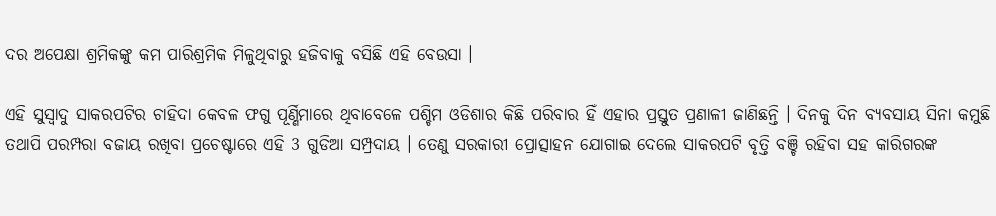ଦର ଅପେକ୍ଷା ଶ୍ରମିକଙ୍କୁ କମ ପାରିଶ୍ରମିକ ମିଳୁଥିବାରୁ ହଜିବାକୁ ବସିଛି ଏହି ବେଉସା ।

ଏହି ସୁସ୍ବାଦୁ ସାକରପଟିର ଚାହିଦା କେବଳ ଫଗୁ ପୂର୍ଣ୍ଣିମାରେ ଥିବାବେଳେ ପଶ୍ଚିମ ଓଡିଶାର କିଛି ପରିବାର ହିଁ ଏହାର ପ୍ରସ୍ତୁତ ପ୍ରଣାଳୀ ଜାଣିଛନ୍ତି । ଦିନକୁ ଦିନ ବ୍ୟବସାୟ ସିନା କମୁଛି ତଥାପି ପରମ୍ପରା ବଜାୟ ରଖିବା ପ୍ରଚେଷ୍ଟାରେ ଏହି 3 ଗୁଡିଆ ସମ୍ପ୍ରଦାୟ । ତେଣୁ ସରକାରୀ ପ୍ରୋତ୍ସାହନ ଯୋଗାଇ ଦେଲେ ସାକରପଟି ବୃତ୍ତି ବଞ୍ଚି ରହିବା ସହ କାରିଗରଙ୍କ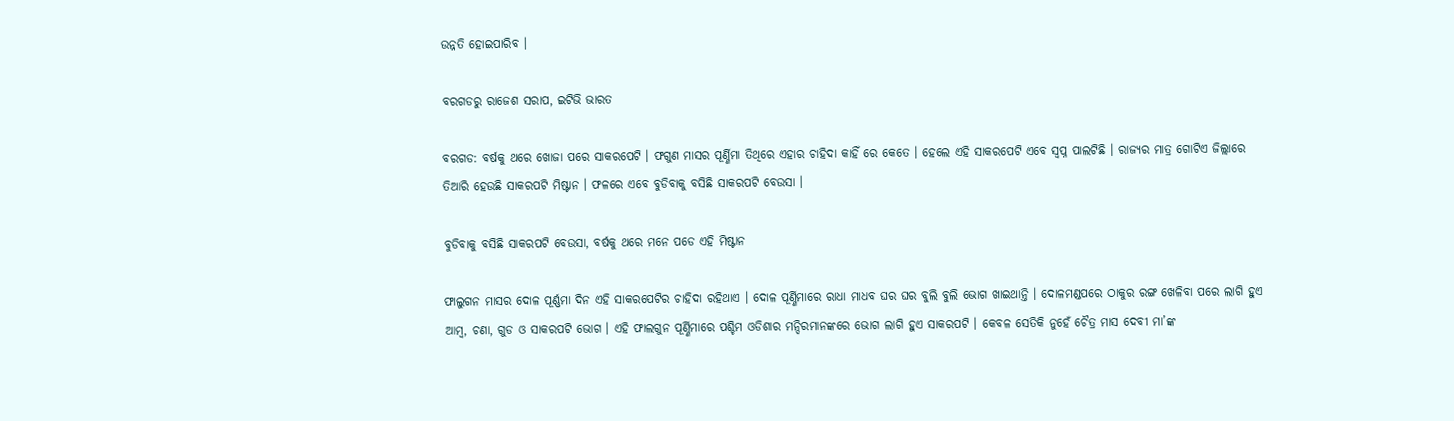ଉନ୍ନତି ହୋଇପାରିବ ।

ବରଗଡରୁ ରାଜେଶ ସରାପ, ଇଟିଭି ଭାରତ

ବରଗଡ: ବର୍ଷକୁ ଥରେ ଖୋଜା ପରେ ସାକରପେଟି । ଫଗୁଣ ମାସର ପୂର୍ଣ୍ଣିମା ତିଥିରେ ଏହାର ଚାହିଦା କାହିଁ ରେ କେତେ । ହେଲେ ଏହି ସାକରପେଟି ଏବେ ସ୍ବପ୍ନ ପାଲଟିଛି । ରାଜ୍ୟର ମାତ୍ର ଗୋଟିଏ ଜିଲ୍ଲାରେ ତିଆରି ହେଉଛି ସାକରପଟି ମିଷ୍ଟାନ । ଫଳରେ ଏବେ ବୁଡିବାକୁ ବସିଛି ସାକରପଟି ବେଉସା ।

ବୁଡିବାକୁ ବସିଛି ସାକରପଟି ବେଉସା, ବର୍ଷକୁ ଥରେ ମନେ ପଡେ ଏହି ମିଷ୍ଟାନ

ଫାଲୁଗନ ମାସର ଦୋଳ ପୂର୍ଣ୍ଣମା ଦିନ ଏହି ସାକରପେଟିର ଚାହିଦା ରହିଥାଏ । ଦୋଳ ପୂର୍ଣ୍ଣିମାରେ ରାଧା ମାଧବ ଘର ଘର ବୁଲି ବୁଲି ଭୋଗ ଖାଇଥାନ୍ତି । ଦୋଳମଣ୍ଡପରେ ଠାକୁର ରଙ୍ଗ ଖେଳିବା ପରେ ଲାଗି ହୁଏ ଆମ୍ବ, ଚଣା, ଗୁଡ ଓ ସାକରପଟି ଭୋଗ । ଏହି ଫାଲଗୁନ ପୂର୍ଣ୍ଣିମାରେ ପଶ୍ଚିମ ଓଡିଶାର ମନ୍ଦିରମାନଙ୍କରେ ଭୋଗ ଲାଗି ହୁଏ ସାକରପଟି । କେବଳ ସେତିକି ନୁହେଁ ଚୈତ୍ର ମାସ ଦେବୀ ମା’ଙ୍କ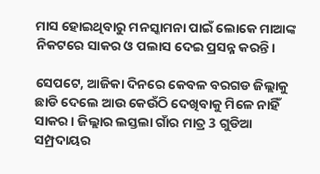ମାସ ହୋଇଥିବାରୁ ମନସ୍କାମନା ପାଇଁ ଲୋକେ ମାଆଙ୍କ ନିକଟରେ ସାକର ଓ ପଲାସ ଦେଇ ପ୍ରସନ୍ନ କରନ୍ତି।

ସେପଟେ, ଆଜିକା ଦିନରେ କେବଳ ବରଗଡ ଜିଲ୍ଲାକୁ ଛାଡି ଦେଲେ ଆଉ କେଉଁଠି ଦେଖିବାକୁ ମିଳେ ନାହିଁ ସାକର । ଜିଲ୍ଲାର ଲସ୍ତଲା ଗାଁର ମାତ୍ର 3 ଗୁଡିଆ ସମ୍ପ୍ରଦାୟର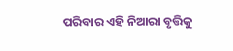ପରିବାର ଏହି ନିଆରା ବୃତ୍ତିକୁ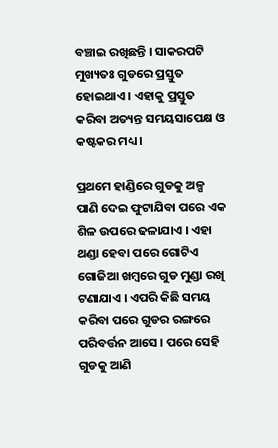ବଞ୍ଚାଇ ରଖିଛନ୍ତି । ସାକରପଟି ମୁଖ୍ୟତଃ ଗୁଡରେ ପ୍ରସ୍ତୁତ ହୋଇଥାଏ । ଏହାକୁ ପ୍ରସ୍ତୁତ କରିବା ଅତ୍ୟନ୍ତ ସମୟସାପେକ୍ଷ ଓ କଷ୍ଟକର ମଧ୍ୟ ।

ପ୍ରଥମେ ହାଣ୍ଡିରେ ଗୁଡକୁ ଅଳ୍ପ ପାଣି ଦେଇ ଫୁଟାଯିବା ପରେ ଏକ ଶିଳ ଉପରେ ଢଳାଯାଏ । ଏହା ଥଣ୍ଡା ହେବା ପରେ ଗୋଟିଏ ଗୋଜିଆ ଖମ୍ବରେ ଗୁଡ ମୁଣ୍ଡା ରଖି ଟଣାଯାଏ । ଏପରି କିଛି ସମୟ କରିବା ପରେ ଗୁଡର ରଙ୍ଗରେ ପରିବର୍ତ୍ତନ ଆସେ । ପରେ ସେହି ଗୁଡକୁ ଆଣି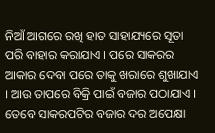ନିଆଁ ଆଗରେ ରଖି ହାତ ସାହାଯ୍ୟରେ ସୂତା ପରି ବାହାର କରାଯାଏ । ପରେ ସାକରର ଆକାର ଦେବା ପରେ ତାକୁ ଖରାରେ ଶୁଖାଯାଏ । ଆଉ ତାପରେ ବିକ୍ରି ପାଇଁ ବଜାର ପଠାଯାଏ । ତେବେ ସାକରପଟିର ବଜାର ଦର ଅପେକ୍ଷା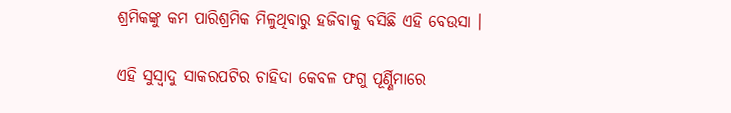ଶ୍ରମିକଙ୍କୁ କମ ପାରିଶ୍ରମିକ ମିଳୁଥିବାରୁ ହଜିବାକୁ ବସିଛି ଏହି ବେଉସା ।

ଏହି ସୁସ୍ବାଦୁ ସାକରପଟିର ଚାହିଦା କେବଳ ଫଗୁ ପୂର୍ଣ୍ଣିମାରେ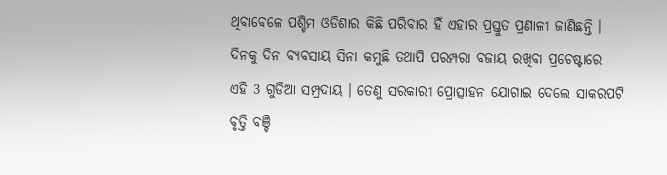ଥିବାବେଳେ ପଶ୍ଚିମ ଓଡିଶାର କିଛି ପରିବାର ହିଁ ଏହାର ପ୍ରସ୍ତୁତ ପ୍ରଣାଳୀ ଜାଣିଛନ୍ତି । ଦିନକୁ ଦିନ ବ୍ୟବସାୟ ସିନା କମୁଛି ତଥାପି ପରମ୍ପରା ବଜାୟ ରଖିବା ପ୍ରଚେଷ୍ଟାରେ ଏହି 3 ଗୁଡିଆ ସମ୍ପ୍ରଦାୟ । ତେଣୁ ସରକାରୀ ପ୍ରୋତ୍ସାହନ ଯୋଗାଇ ଦେଲେ ସାକରପଟି ବୃତ୍ତି ବଞ୍ଚି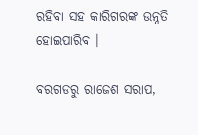ରହିବା ସହ କାରିଗରଙ୍କ ଉନ୍ନତି ହୋଇପାରିବ ।

ବରଗଡରୁ ରାଜେଶ ସରାପ,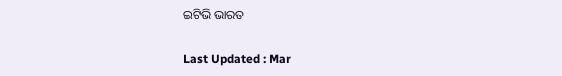ଇଟିଭି ଭାରତ

Last Updated : Mar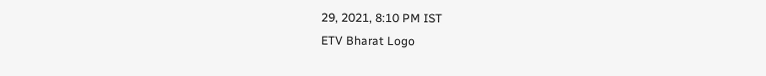29, 2021, 8:10 PM IST
ETV Bharat Logo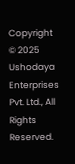Copyright © 2025 Ushodaya Enterprises Pvt. Ltd., All Rights Reserved.